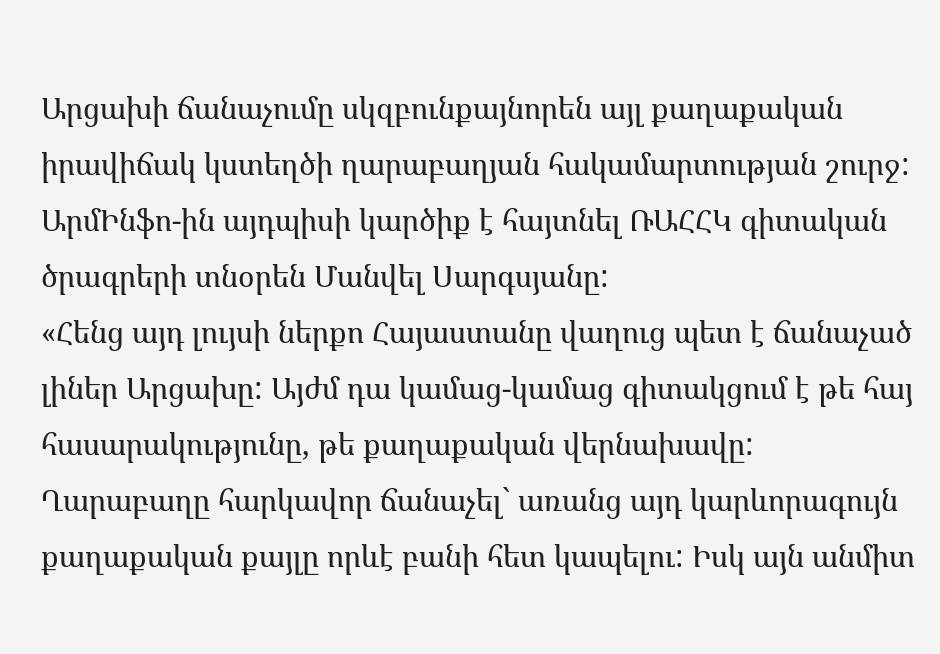Արցախի ճանաչումը սկզբունքայնորեն այլ քաղաքական իրավիճակ կստեղծի ղարաբաղյան հակամարտության շուրջ: ԱրմԻնֆո-ին այդպիսի կարծիք է հայտնել ՌԱՀՀԿ գիտական ծրագրերի տնօրեն Մանվել Սարգսյանը:
«Հենց այդ լույսի ներքո Հայաստանը վաղուց պետ է ճանաչած լիներ Արցախը: Այժմ դա կամաց-կամաց գիտակցում է թե հայ հասարակությունը, թե քաղաքական վերնախավը: Ղարաբաղը հարկավոր ճանաչել` առանց այդ կարևորագույն քաղաքական քայլը որևէ բանի հետ կապելու: Իսկ այն անմիտ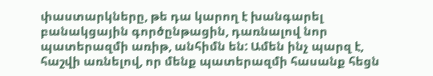փաստարկները, թե դա կարող է խանգարել բանակցային գործընթացին, դառնալով նոր պատերազմի առիթ, անհիմն են: Ամեն ինչ պարզ է, հաշվի առնելով, որ մենք պատերազմի հասանք հեցն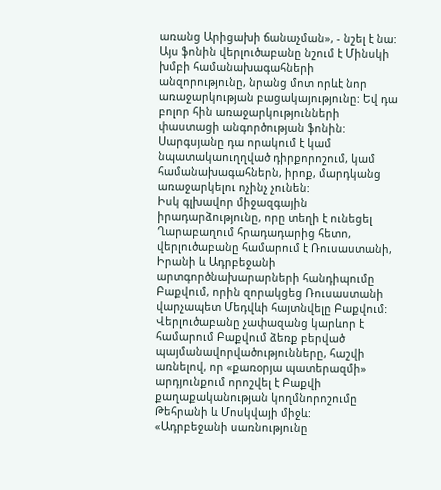առանց Արիցախի ճանաչման», - նշել է նա:
Այս ֆոնին վերլուծաբանը նշում է Մինսկի խմբի համանախագահների անզորությունը, նրանց մոտ որևէ նոր առաջարկության բացակայությունը: Եվ դա բոլոր հին առաջարկությունների փաստացի անգործության ֆոնին: Սարգսյանը դա որակում է կամ նպատակաուղղված դիրքորոշում, կամ համանախագահներն, իրոք, մարդկանց առաջարկելու ոչինչ չունեն:
Իսկ գլխավոր միջազգային իրադարձությունը, որը տեղի է ունեցել Ղարաբաղում հրադադարից հետո, վերլուծաբանը համարում է Ռուսաստանի, Իրանի և Ադրբեջանի արտգործնախարարների հանդիպումը Բաքվում, որին զորակցեց Ռուսաստանի վարչապետ Մեդվևի հայտնվելը Բաքվում:
Վերլուծաբանը չափազանց կարևոր է համարում Բաքվում ձեռք բերված պայմանավորվածությունները, հաշվի առնելով, որ «քառօրյա պատերազմի» արդյունքում որոշվել է Բաքվի քաղաքականության կողմնորոշումը Թեհրանի և Մոսկվայի միջև:
«Ադրբեջանի սառնությունը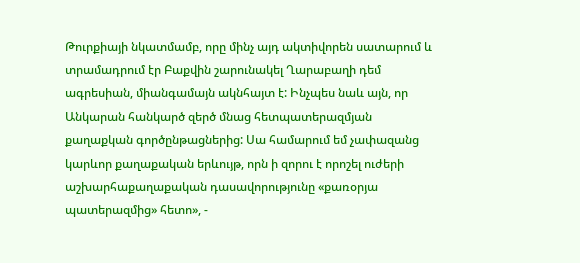Թուրքիայի նկատմամբ, որը մինչ այդ ակտիվորեն սատարում և տրամադրում էր Բաքվին շարունակել Ղարաբաղի դեմ ագրեսիան, միանգամայն ակնհայտ է: Ինչպես նաև այն, որ Անկարան հանկարծ զերծ մնաց հետպատերազմյան քաղաքկան գործընթացներից: Սա համարում եմ չափազանց կարևոր քաղաքական երևույթ, որն ի զորու է որոշել ուժերի աշխարհաքաղաքական դասավորությունը «քառօրյա պատերազմից» հետո», -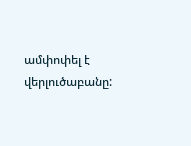ամփոփել է վերլուծաբանը: